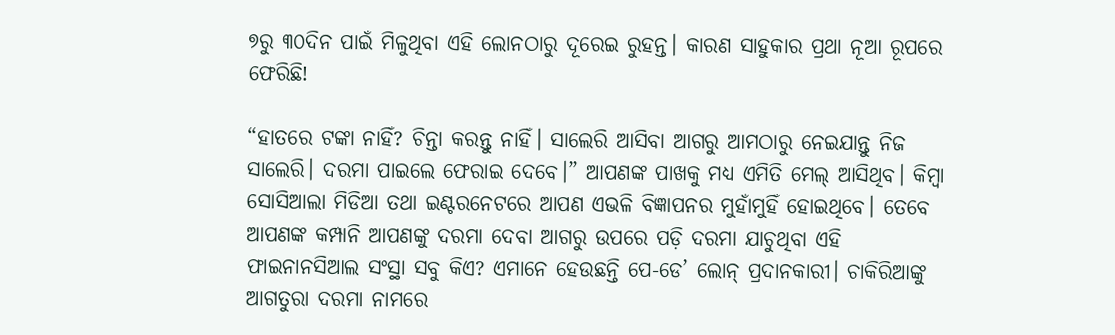୭ରୁ ୩୦ଦିନ ପାଇଁ ମିଳୁଥିବା ଏହି ଲୋନଠାରୁ ଦୂରେଇ ରୁହନ୍ତ। କାରଣ ସାହୁକାର ପ୍ରଥା ନୂଆ ରୂପରେ ଫେରିଛି!

“ହାତରେ ଟଙ୍କା ନାହିଁ? ଚିନ୍ତା କରନ୍ତୁ ନାହିଁ। ସାଲେରି ଆସିବା ଆଗରୁ ଆମଠାରୁ ନେଇଯାନ୍ତୁ ନିଜ ସାଲେରି। ଦରମା ପାଇଲେ ଫେରାଇ ଦେବେ।” ଆପଣଙ୍କ ପାଖକୁ ମଧ୍ୟ ଏମିତି ମେଲ୍ ଆସିଥିବ। କିମ୍ବା ସୋସିଆଲା ମିଡିଆ ତଥା ଇଣ୍ଟରନେଟରେ ଆପଣ ଏଭଳି ବିଜ୍ଞାପନର ମୁହାଁମୁହିଁ ହୋଇଥିବେ। ତେବେ ଆପଣଙ୍କ କମ୍ପାନି ଆପଣଙ୍କୁ ଦରମା ଦେବା ଆଗରୁ ଉପରେ ପଡ଼ି ଦରମା ଯାଚୁଥିବା ଏହି ଫାଇନାନସିଆଲ ସଂସ୍ଥା ସବୁ କିଏ? ଏମାନେ ହେଉଛନ୍ତି ପେ-ଡେ’ ଲୋନ୍ ପ୍ରଦାନକାରୀ। ଚାକିରିଆଙ୍କୁ ଆଗତୁରା ଦରମା ନାମରେ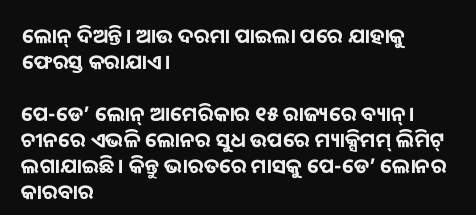ଲୋନ୍ ଦିଅନ୍ତି। ଆଉ ଦରମା ପାଇଲା ପରେ ଯାହାକୁ ଫେରସ୍ତ କରାଯାଏ।

ପେ-ଡେ’ ଲୋନ୍ ଆମେରିକାର ୧୫ ରାଜ୍ୟରେ ବ୍ୟାନ୍। ଚୀନରେ ଏଭଳି ଲୋନର ସୁଧ ଉପରେ ମ୍ୟାକ୍ସିମମ୍ ଲିମିଟ୍ ଲଗାଯାଇଛି। କିନ୍ତୁ ଭାରତରେ ମାସକୁ ପେ-ଡେ’ ଲୋନର କାରବାର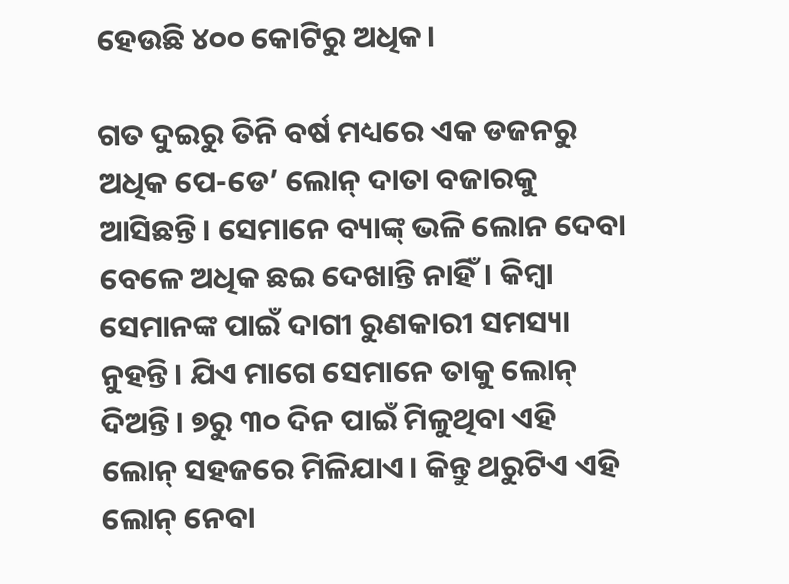ହେଉଛି ୪୦୦ କୋଟିରୁ ଅଧିକ।

ଗତ ଦୁଇରୁ ତିନି ବର୍ଷ ମଧ୍ୟରେ ଏକ ଡଜନରୁ ଅଧିକ ପେ-ଡେ’ ଲୋନ୍ ଦାତା ବଜାରକୁ ଆସିଛନ୍ତି। ସେମାନେ ବ୍ୟାଙ୍କ୍‌ ଭଳି ଲୋନ ଦେବା ବେଳେ ଅଧିକ ଛଇ ଦେଖାନ୍ତି ନାହିଁ। କିମ୍ବା ସେମାନଙ୍କ ପାଇଁ ଦାଗୀ ରୁଣକାରୀ ସମସ୍ୟା ନୁହନ୍ତି। ଯିଏ ମାଗେ ସେମାନେ ତାକୁ ଲୋନ୍ ଦିଅନ୍ତି। ୭ରୁ ୩୦ ଦିନ ପାଇଁ ମିଳୁଥିବା ଏହି ଲୋନ୍ ସହଜରେ ମିଳିଯାଏ। କିନ୍ତୁ ଥରୁଟିଏ ଏହି ଲୋନ୍ ନେବା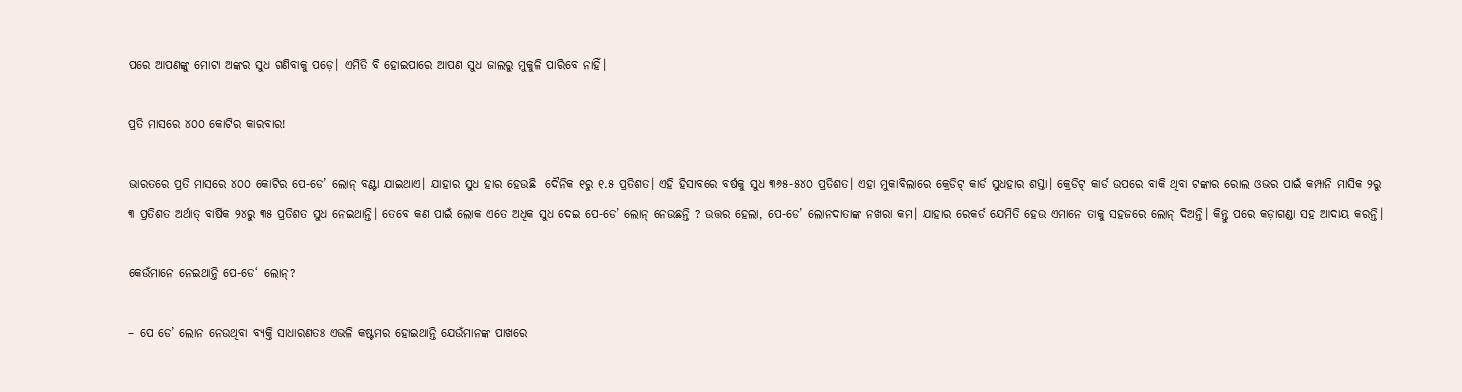ପରେ ଆପଣଙ୍କୁ ମୋଟା ଅଙ୍କର ସୁଧ ଗଣିବାକୁ ପଡ଼େ। ଏମିତି ବି ହୋଇପାରେ ଆପଣ ସୁଧ ଜାଲରୁ ମୁକୁଳି ପାରିବେ ନାହିଁ।

ପ୍ରତି ମାସରେ ୪୦୦ କୋଟିର କାରବାର!

ଭାରତରେ ପ୍ରତି ମାସରେ ୪୦୦ କୋଟିର ପେ-ଡେ’ ଲୋନ୍ ବଣ୍ଟା ଯାଇଥାଏ। ଯାହାର ସୁଧ ହାର ହେଉଛି  ଦୈନିକ ୧ରୁ ୧.୫ ପ୍ରତିଶତ। ଏହି ହିସାବରେ ବର୍ଷକୁ ସୁଧ ୩୬୫-୫୪୦ ପ୍ରତିଶତ। ଏହା ମୁକାବିଲାରେ କ୍ରେଡିଟ୍ କାର୍ଡ ସୁଧହାର ଶସ୍ତା। କ୍ରେଡିଟ୍ କାର୍ଡ ଉପରେ ବାକି ଥିବା ଟଙ୍କାର ରୋଲ ଓଭର ପାଇଁ କମ୍ପାନି ମାସିକ ୨ରୁ ୩ ପ୍ରତିଶତ ଅର୍ଥାତ୍‌ ବାର୍ଷିକ ୨୪ରୁ ୩୫ ପ୍ରତିଶତ ସୁଧ ନେଇଥାନ୍ତି। ତେବେ କଣ ପାଇଁ ଲୋକ ଏତେ ଅଧିକ ସୁଧ ଦେଇ ପେ-ଡେ’ ଲୋନ୍ ନେଉଛନ୍ତି ? ଉତ୍ତର ହେଲା, ପେ-ଡେ’ ଲୋନଦାତାଙ୍କ ନଖରା କମ। ଯାହାର ରେକର୍ଡ ଯେମିତି ହେଉ ଏମାନେ ତାକୁ ସହଜରେ ଲୋନ୍ ଦିଅନ୍ତି। କିନ୍ତୁ ପରେ କଡ଼ାଗଣ୍ଡା ସହ ଆଦାୟ କରନ୍ତି।

କେଉଁମାନେ ନେଇଥାନ୍ତି ପେ-ଡେ‘ ଲୋନ୍?

– ପେ ଡେ’ ଲୋନ ନେଉଥିବା ବ୍ୟକ୍ତି ସାଧାରଣତଃ ଏଭଳି କଷ୍ଟମର ହୋଇଥାନ୍ତି ଯେଉଁମାନଙ୍କ ପାଖରେ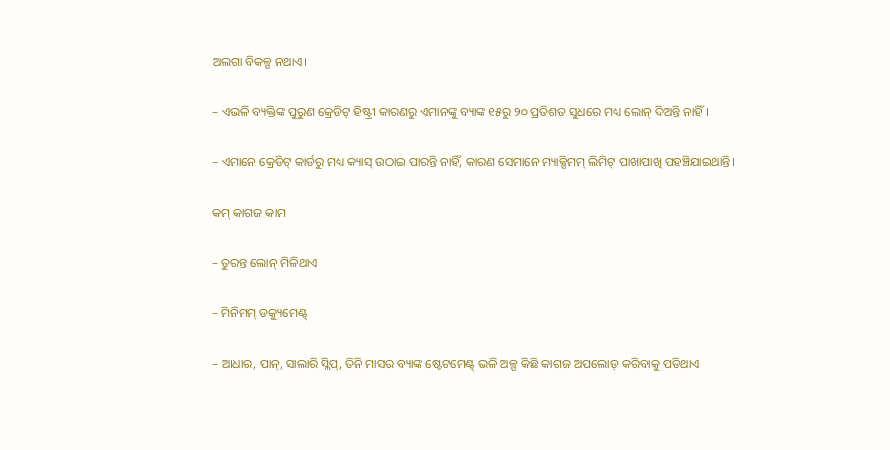ଅଲଗା ବିକଳ୍ପ ନଥାଏ।

– ଏଭଳି ବ୍ୟକ୍ତିଙ୍କ ପୁରୁଣ କ୍ରେଡିଟ୍ ହିଷ୍ଟ୍ରୀ କାରଣରୁ ଏମାନଙ୍କୁ ବ୍ୟାଙ୍କ ୧୫ରୁ ୨୦ ପ୍ରତିଶତ ସୁଧରେ ମଧ୍ୟ ଲୋନ୍ ଦିଅନ୍ତି ନାହିଁ।

– ଏମାନେ କ୍ରେଡିଟ୍ କାର୍ଡରୁ ମଧ୍ୟ କ୍ୟାସ୍ ଉଠାଇ ପାରନ୍ତି ନାହିଁ, କାରଣ ସେମାନେ ମ୍ୟାକ୍ସିମମ୍ ଲିମିଟ୍ ପାଖାପାଖି ପହଞ୍ଚିଯାଇଥାନ୍ତି।

କମ୍ କାଗଜ କାମ

– ତୁରନ୍ତ ଲୋନ୍ ମିଳିଥାଏ

– ମିନିମମ୍ ଡକ୍ୟୁମେଣ୍ଟ୍

– ଆଧାର, ପାନ୍, ସାଲାରି ସ୍ଲିପ୍, ତିନି ମାସର ବ୍ୟାଙ୍କ ଷ୍ଟେଟମେଣ୍ଟ୍ ଭଳି ଅଳ୍ପ କିଛି କାଗଜ ଅପଲୋଡ୍ କରିବାକୁ ପଡିଥାଏ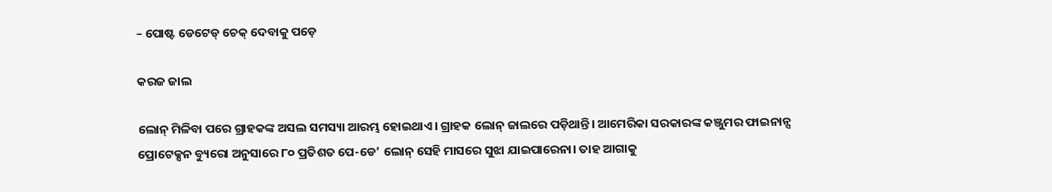– ପୋଷ୍ଟ ଡେଟେଡ୍ ଚେକ୍ ଦେବାକୁ ପଡ଼େ

କରଜ ଜାଲ

ଲୋନ୍ ମିଳିବା ପରେ ଗ୍ରାହକଙ୍କ ଅସଲ ସମସ୍ୟା ଆରମ୍ଭ ହୋଇଥାଏ। ଗ୍ରାହକ ଲୋନ୍ ଜାଲରେ ପଡ଼ିଥାନ୍ତି। ଆମେରିକା ସରକାରଙ୍କ କଞ୍ଜୁମର ଫାଇନାନ୍ସ ପ୍ରୋଟେକ୍ସନ ବ୍ୟୁରୋ ଅନୁସାରେ ୮୦ ପ୍ରତିଶତ ପେ-ଡେ’ ଲୋନ୍ ସେହି ମାସରେ ସୁଝା ଯାଇପାରେନା। ତାହ ଆଗାକୁ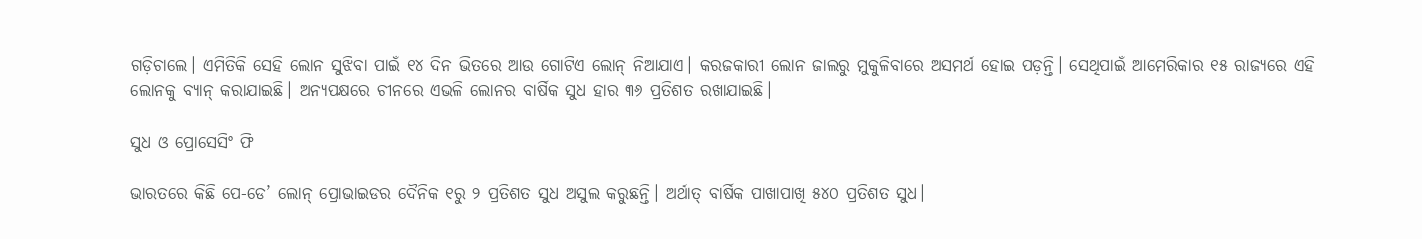ଗଡ଼ିଚାଲେ। ଏମିତିକି ସେହି ଲୋନ ସୁଝିବା ପାଇଁ ୧୪ ଦିନ ଭିତରେ ଆଉ ଗୋଟିଏ ଲୋନ୍ ନିଆଯାଏ। କରଜକାରୀ ଲୋନ ଜାଲରୁ ମୁକୁଳିବାରେ ଅସମର୍ଥ ହୋଇ ପଡ଼ନ୍ତି। ସେଥିପାଇଁ ଆମେରିକାର ୧୫ ରାଜ୍ୟରେ ଏହି ଲୋନକୁ ବ୍ୟାନ୍ କରାଯାଇଛି। ଅନ୍ୟପକ୍ଷରେ ଚୀନରେ ଏଭଳି ଲୋନର ବାର୍ଷିକ ସୁଧ ହାର ୩୬ ପ୍ରତିଶତ ରଖାଯାଇଛି।

ସୁଧ ଓ ପ୍ରୋସେସିଂ ଫି

ଭାରତରେ କିଛି ପେ-ଡେ’ ଲୋନ୍ ପ୍ରୋଭାଇଡର ଦୈନିକ ୧ରୁ ୨ ପ୍ରତିଶତ ସୁଧ ଅସୁଲ କରୁଛନ୍ତି। ଅର୍ଥାତ୍ ବାର୍ଷିକ ପାଖାପାଖି ୫୪୦ ପ୍ରତିଶତ ସୁଧ।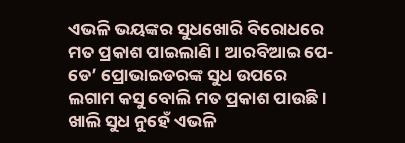ଏଭଳି ଭୟଙ୍କର ସୁଧଖୋରି ବିରୋଧରେ ମତ ପ୍ରକାଶ ପାଇଲାଣି। ଆରବିଆଇ ପେ-ଡେ’ ପ୍ରୋଭାଇଡରଙ୍କ ସୁଧ ଉପରେ ଲଗାମ କସୁ ବୋଲି ମତ ପ୍ରକାଶ ପାଉଛି। ଖାଲି ସୁଧ ନୁହେଁ ଏଭଳି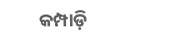କମ୍ପାଡ଼ି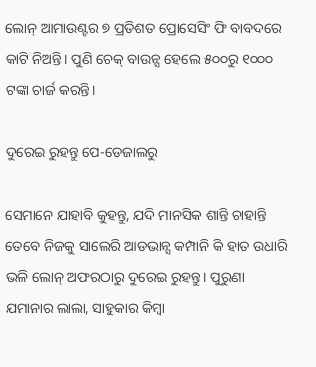ଲୋନ୍ ଆମାଉଣ୍ଟର ୭ ପ୍ରତିଶତ ପ୍ରୋସେସିଂ ଫି ବାବଦରେ କାଟି ନିଅନ୍ତି। ପୁଣି ଚେକ୍ ବାଉନ୍ସ ହେଲେ ୫୦୦ରୁ ୧୦୦୦ ଟଙ୍କା ଚାର୍ଜ କରନ୍ତି।

ଦୁରେଇ ରୁହନ୍ତୁ ପେ-ଡେଜାଲରୁ

ସେମାନେ ଯାହାବି କୁହନ୍ତୁ, ଯଦି ମାନସିକ ଶାନ୍ତି ଚାହାନ୍ତି ତେବେ ନିଜକୁ ସାଲେରି ଆଡଭାନ୍ସ କମ୍ପାନି କି ହାତ ଉଧାରି ଭଳି ଲୋନ୍ ଅଫରଠାରୁ ଦୁରେଇ ରୁହନ୍ତୁ। ପୁରୁଣା ଯମାନାର ଲାଲା, ସାହୁକାର କିମ୍ବା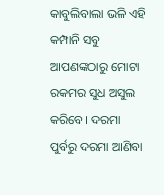କାବୁଲିବାଲା ଭଳି ଏହି କମ୍ପାନି ସବୁ ଆପଣଙ୍କଠାରୁ ମୋଟା ରକମର ସୁଧ ଅସୁଲ କରିବେ। ଦରମା ପୁର୍ବରୁ ଦରମା ଆଣିବା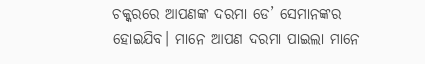ଚକ୍କରରେ ଆପଣଙ୍କ ଦରମା ଡେ’ ସେମାନଙ୍କର ହୋଇଯିବ। ମାନେ ଆପଣ ଦରମା ପାଇଲା ମାନେ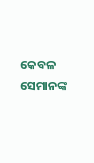କେବଳ ସେମାନଙ୍କ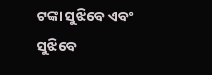ଟଙ୍କା ସୁଝିବେ ଏବଂ ସୁଝିବେ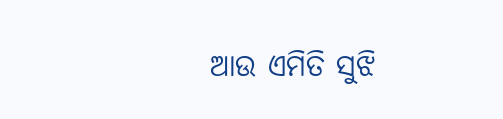ଆଉ ଏମିତି ସୁଝି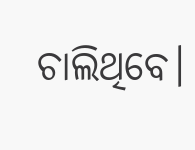ଚାଲିଥିବେ।